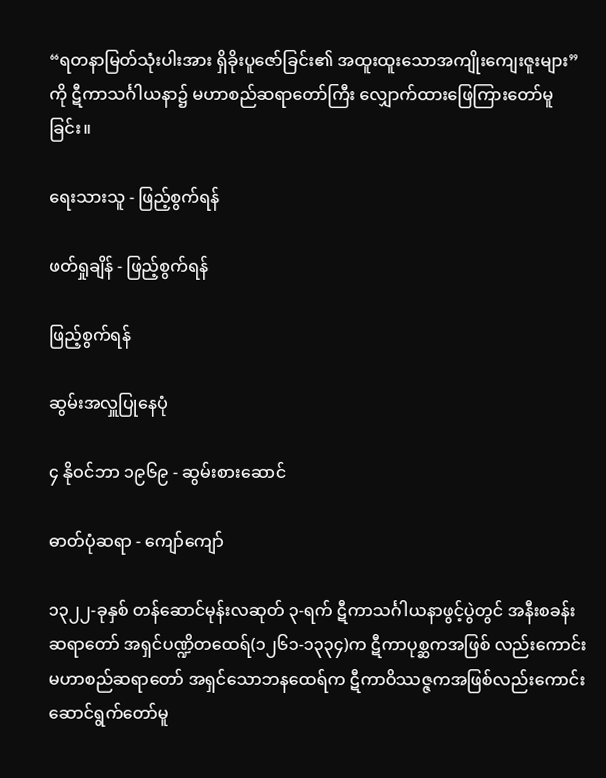“ရတနာမြတ်သုံးပါးအား ရှိခိုးပူဇော်ခြင်း၏ အထူးထူးသောအကျိုးကျေးဇူးများ” ကို ဋီကာသင်္ဂါယနာ၌ မဟာစည်ဆရာတော်ကြီး လျှောက်ထားဖြေကြားတော်မူခြင်း။

ရေးသားသူ - ဖြည့်စွက်ရန်

ဖတ်ရှုချိန် - ဖြည့်စွက်ရန်

ဖြည့်စွက်ရန်

ဆွမ်းအလှူပြုနေပုံ

၄ နိုဝင်ဘာ ၁၉၆၉ - ဆွမ်းစားဆောင်

ဓာတ်ပုံဆရာ - ကျော်ကျော်

၁၃၂၂-ခုနှစ် တန်ဆောင်မုန်းလဆုတ် ၃-ရက် ဋီကာသင်္ဂါယနာဖွင့်ပွဲတွင် အနီးစခန်းဆရာတော် အရှင်ပဏ္ဍိတထေရ်(၁၂၆၁-၁၃၃၄)က ဋီကာပုစ္ဆကအဖြစ် လည်းကောင်း မဟာစည်ဆရာတော် အရှင်သောဘနထေရ်က ဋီကာဝိဿဇ္ဇကအဖြစ်လည်းကောင်း ဆောင်ရွက်တော်မူ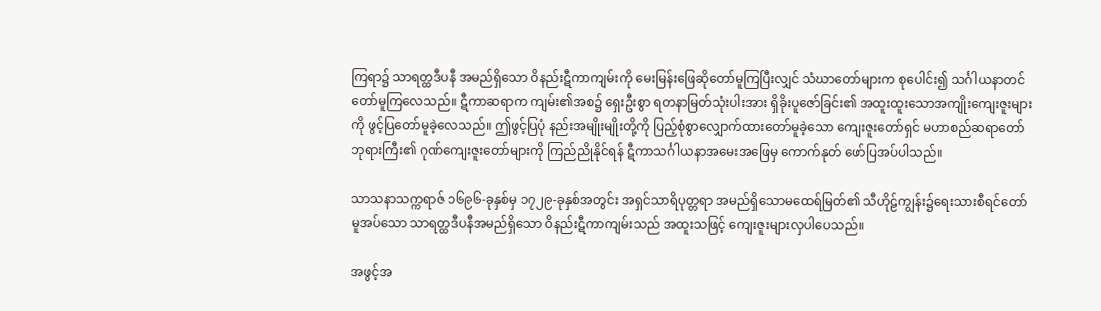ကြရာ၌ သာရတ္ထဒီပနီ အမည်ရှိသော ဝိနည်းဋီကာကျမ်းကို မေးမြန်းဖြေဆိုတော်မူကြပြီးလျှင် သံဃာတော်များက စုပေါင်း၍ သင်္ဂါယနာတင် တော်မူကြလေသည်။ ဋီကာဆရာက ကျမ်း၏အစ၌ ရှေးဦးစွာ ရတနာမြတ်သုံးပါးအား ရှိခိုးပူဇော်ခြင်း၏ အထူးထူးသောအကျိုးကျေးဇူးများကို ဖွင့်ပြတော်မူခဲ့လေသည်။ ဤဖွင့်ပြပုံ နည်းအမျိုးမျိုးတို့ကို ပြည့်စုံစွာလျှောက်ထားတော်မူခဲ့သော ကျေးဇူးတော်ရှင် မဟာစည်ဆရာတော် ဘုရားကြီး၏ ဂုဏ်ကျေးဇူးတော်များကို ကြည်ညိုနိုင်ရန် ဋီကာသင်္ဂါယနာအမေးအဖြေမှ ကောက်နုတ် ဖော်ပြအပ်ပါသည်။

သာသနာသက္ကရာဇ် ၁၆၉၆-ခုနှစ်မှ ၁၇၂၉-ခုနှစ်အတွင်း အရှင်သာရိပုတ္တရာ အမည်ရှိသောမထေရ်မြတ်၏ သီဟိုဠ်ကျွန်း၌ရေးသားစီရင်တော်မူအပ်သော သာရတ္ထဒီပနီအမည်ရှိသော ဝိနည်းဋီကာကျမ်းသည် အထူးသဖြင့် ကျေးဇူးများလှပါပေသည်။

အဖွင့်အ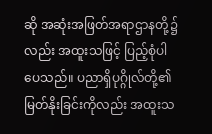ဆို အဆုံးအဖြတ်အရာဌာနတို့၌လည်း အထူးသဖြင့် ပြည့်စုံပါပေသည်။ ပညာရှိပုဂ္ဂိုလ်တို့၏ မြတ်နိုးခြင်းကိုလည်း အထူးသ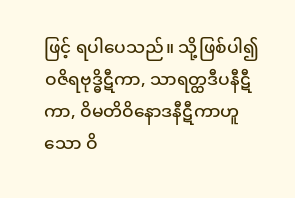ဖြင့် ရပါပေသည်။ သို့ဖြစ်ပါ၍ ဝဇိရဗုဒ္ဓိဋီကာ, သာရတ္ထဒီပနီဋီကာ, ဝိမတိဝိနောဒနီဋီကာဟူသော ဝိ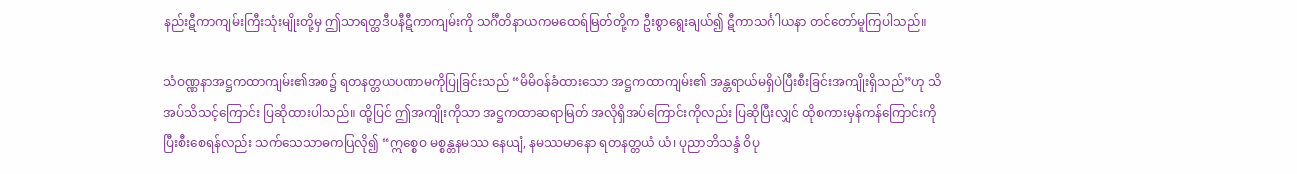နည်းဋီကာကျမ်းကြီးသုံးမျိုးတို့မှ ဤသာရတ္ထဒီပနီဋီကာကျမ်းကို သင်္ဂီတိနာယကမထေရ်မြတ်တို့က ဦးစွာရွေးချယ်၍ ဋီကာသင်္ဂါယနာ တင်တော်မူကြပါသည်။

သံဝဏ္ဏနာအဋ္ဌကထာကျမ်း၏အစ၌ ရတနတ္တယပဏာမကိုပြုခြင်းသည် “မိမိဝန်ခံထားသော အဋ္ဌကထာကျမ်း၏ အန္တရာယ်မရှိပဲပြီးစီးခြင်းအကျိုးရှိသည်”ဟု သိအပ်သိသင့်ကြောင်း ပြဆိုထားပါသည်။ ထို့ပြင် ဤအကျိုးကိုသာ အဋ္ဌကထာဆရာမြတ် အလိုရှိအပ်ကြောင်းကိုလည်း ပြဆိုပြီးလျှင် ထိုစကားမှန်ကန်ကြောင်းကို ပြီးစီးစေရန်လည်း သက်သေသာဓကပြလို၍ “ဣစ္စေဝ မစ္စန္တနမဿ နေယျံ, နမဿမာနော ရတနတ္တယံ ယံ၊ ပုညာဘိသန္ဒံ ဝိပု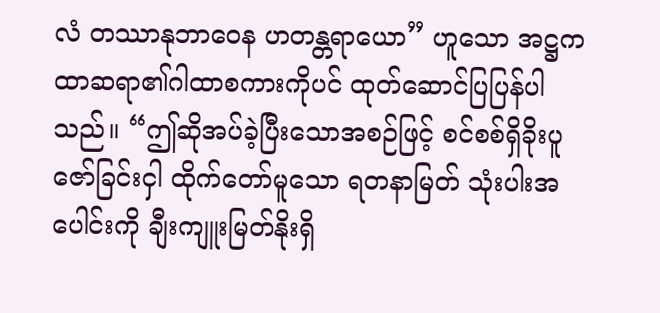လံ တဿာနုဘာဝေန ဟတန္တရာယော” ဟူသော အဋ္ဌကထာဆရာ၏ဂါထာစကားကိုပင် ထုတ်ဆောင်ပြပြန်ပါသည်။ “ဤဆိုအပ်ခဲ့ပြီးသောအစဉ်ဖြင့် စင်စစ်ရှိခိုးပူဇော်ခြင်းငှါ ထိုက်တော်မူသော ရတနာမြတ် သုံးပါးအပေါင်းကို ချီးကျူးမြတ်နိုးရှိ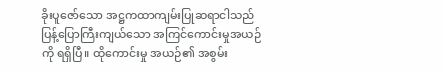ခိုးပူဇော်သော အဋ္ဌကထာကျမ်းပြုဆရာငါသည် ပြန့်ပြောကြီးကျယ်သော အကြင်ကောင်းမှုအယဉ်ကို ရရှိပြီ။ ထိုကောင်းမှု အယဉ်၏ အစွမ်း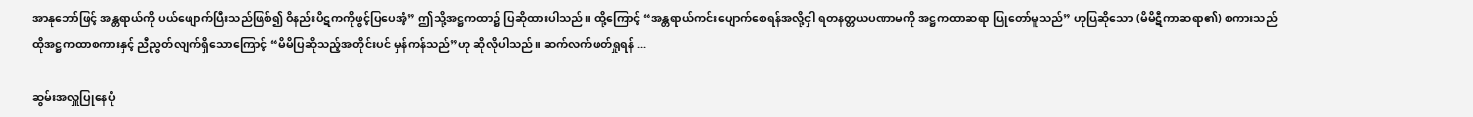အာနုဘော်ဖြင့် အန္တရာယ်ကို ပယ်ဖျောက်ပြီးသည်ဖြစ်၍ ဝိနည်းပိဋကကိုဖွင့်ပြပေအံ့” ဤသို့အဋ္ဌကထာ၌ ပြဆိုထားပါသည်။ ထို့ကြောင့် “အန္တရာယ်ကင်းပျောက်စေရန်အလို့ငှါ ရတနတ္တယပဏာမကို အဋ္ဌကထာဆရာ ပြုတော်မူသည်” ဟုပြဆိုသော (မိမိဋီကာဆရာ၏) စကားသည် ထိုအဋ္ဌကထာစကားနှင့် ညီညွတ်လျက်ရှိသောကြောင့် “မိမိပြဆိုသည့်အတိုင်းပင် မှန်ကန်သည်”ဟု ဆိုလိုပါသည်။ ဆက်လက်ဖတ်ရှုရန် ...

ဆွမ်းအလှူပြုနေပုံ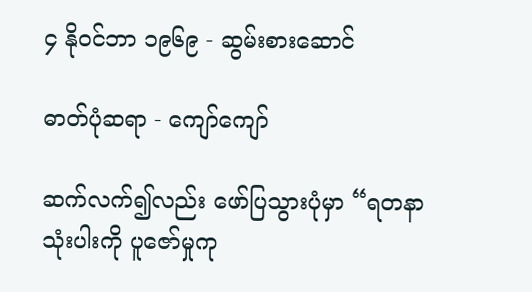၄ နိုဝင်ဘာ ၁၉၆၉ - ဆွမ်းစားဆောင်

ဓာတ်ပုံဆရာ - ကျော်ကျော်

ဆက်လက်၍လည်း ဖော်ပြသွားပုံမှာ “ရတနာသုံးပါးကို ပူဇော်မှုကု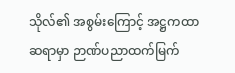သိုလ်၏ အစွမ်းကြောင့် အဋ္ဌကထာဆရာမှာ ဉာဏ်ပညာထက်မြက်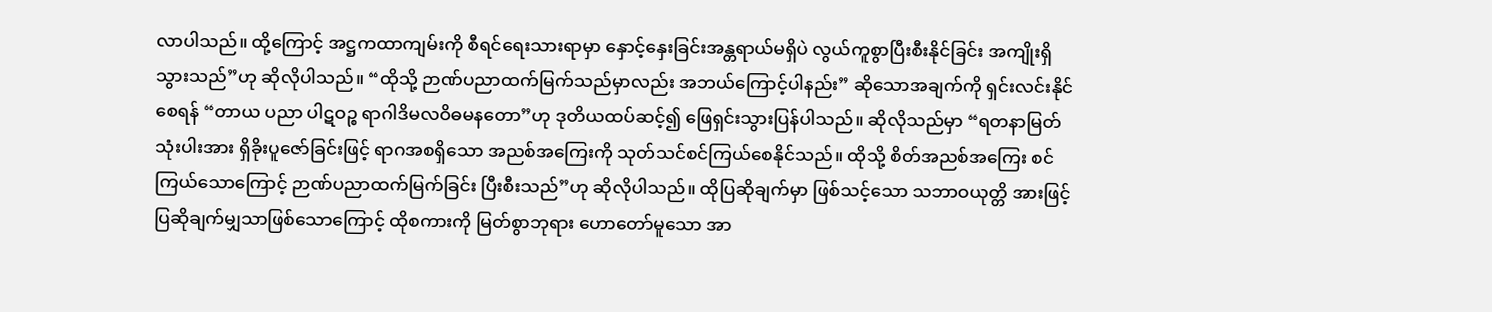လာပါသည်။ ထို့ကြောင့် အဋ္ဌကထာကျမ်းကို စီရင်ရေးသားရာမှာ နှောင့်နှေးခြင်းအန္တရာယ်မရှိပဲ လွယ်ကူစွာပြီးစီးနိုင်ခြင်း အကျိုးရှိသွားသည်”ဟု ဆိုလိုပါသည်။ “ထိုသို့ ဉာဏ်ပညာထက်မြက်သည်မှာလည်း အဘယ်ကြောင့်ပါနည်း” ဆိုသောအချက်ကို ရှင်းလင်းနိုင်စေရန် “တာယ ပညာ ပါဋဝဉ္စ ရာဂါဒိမလဝိဓမနတော”ဟု ဒုတိယထပ်ဆင့်၍ ဖြေရှင်းသွားပြန်ပါသည်။ ဆိုလိုသည်မှာ “ရတနာမြတ်သုံးပါးအား ရှိခိုးပူဇော်ခြင်းဖြင့် ရာဂအစရှိသော အညစ်အကြေးကို သုတ်သင်စင်ကြယ်စေနိုင်သည်။ ထိုသို့ စိတ်အညစ်အကြေး စင်ကြယ်သောကြောင့် ဉာဏ်ပညာထက်မြက်ခြင်း ပြီးစီးသည်”ဟု ဆိုလိုပါသည်။ ထိုပြဆိုချက်မှာ ဖြစ်သင့်သော သဘာဝယုတ္တိ အားဖြင့် ပြဆိုချက်မျှသာဖြစ်သောကြောင့် ထိုစကားကို မြတ်စွာဘုရား ဟောတော်မူသော အာ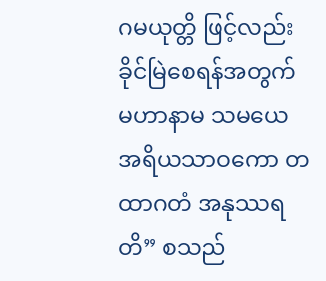ဂမယုတ္တိ ဖြင့်လည်း ခိုင်မြဲစေရန်အတွက် မဟာနာမ သမယေ အရိယသာဝကော တထာဂတံ အနုဿရတိ” စသည်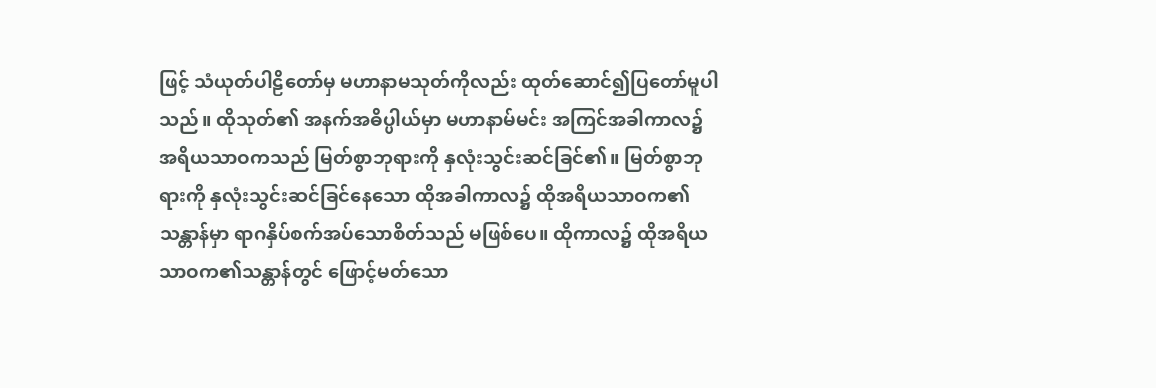ဖြင့် သံယုတ်ပါဠိတော်မှ မဟာနာမသုတ်ကိုလည်း ထုတ်ဆောင်၍ပြတော်မူပါသည်။ ထိုသုတ်၏ အနက်အဓိပ္ပါယ်မှာ မဟာနာမ်မင်း အကြင်အခါကာလ၌ အရိယသာဝကသည် မြတ်စွာဘုရားကို နှလုံးသွင်းဆင်ခြင်၏။ မြတ်စွာဘုရားကို နှလုံးသွင်းဆင်ခြင်နေသော ထိုအခါကာလ၌ ထိုအရိယသာဝက၏ သန္တာန်မှာ ရာဂနှိပ်စက်အပ်သောစိတ်သည် မဖြစ်ပေ။ ထိုကာလ၌ ထိုအရိယသာဝက၏သန္တာန်တွင် ဖြောင့်မတ်သော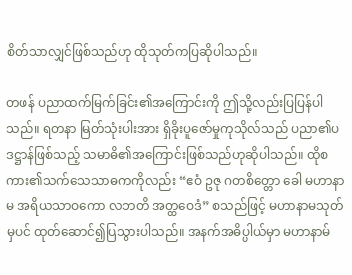စိတ်သာလျှင်ဖြစ်သည်ဟု ထိုသုတ်ကပြဆိုပါသည်။

တဖန် ပညာထက်မြက်ခြင်း၏အကြောင်းကို ဤသို့လည်းပြပြန်ပါသည်။ ရတနာ မြတ်သုံးပါးအား ရှိခိုးပူဇော်မှုကုသိုလ်သည် ပညာ၏ပဒဋ္ဌာန်ဖြစ်သည့် သမာဓိ၏အကြောင်းဖြစ်သည်ဟုဆိုပါသည်။ ထိုစကား၏သက်သေသာဓကကိုလည်း “ဧဝံ ဥဇု ဂတစိတ္တော ခေါ မဟာနာမ အရိယသာဝကော လဘတိ အတ္ထဝေဒံ” စသည်ဖြင့် မဟာနာမသုတ်မှပင် ထုတ်ဆောင်၍ပြသွားပါသည်။ အနက်အဓိပ္ပါယ်မှာ မဟာနာမ်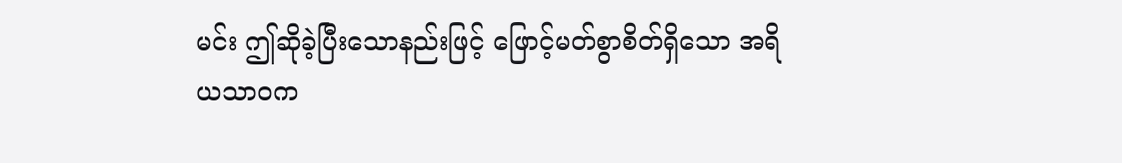မင်း ဤဆိုခဲ့ပြီးသောနည်းဖြင့် ဖြောင့်မတ်စွာစိတ်ရှိသော အရိယသာဝက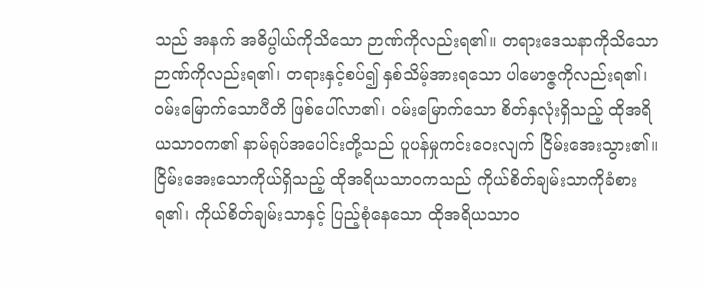သည် အနက် အဓိပ္ပါယ်ကိုသိသော ဉာဏ်ကိုလည်းရ၏။ တရားဒေသနာကိုသိသော ဉာဏ်ကိုလည်းရ၏၊ တရားနှင့်စပ်၍ နှစ်သိမ့်အားရသော ပါမောဇ္ဇကိုလည်းရ၏၊ ဝမ်းမြောက်သောပီတိ ဖြစ်ပေါ်လာ၏၊ ဝမ်းမြောက်သော စိတ်နှလုံးရှိသည့် ထိုအရိယသာဝက၏ နာမ်ရုပ်အပေါင်းတို့သည် ပူပန်မှုကင်းဝေးလျက် ငြိမ်းအေးသွား၏။ ငြိမ်းအေးသောကိုယ်ရှိသည့် ထိုအရိယသာဝကသည် ကိုယ်စိတ်ချမ်းသာကိုခံစားရ၏၊ ကိုယ်စိတ်ချမ်းသာနှင့် ပြည့်စုံနေသော ထိုအရိယသာဝ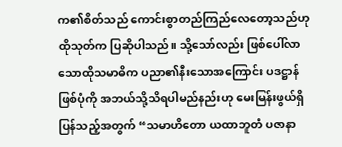က၏စိတ်သည် ကောင်းစွာတည်ကြည်လေတော့သည်ဟု ထိုသုတ်က ပြဆိုပါသည်။ သို့သော်လည်း ဖြစ်ပေါ်လာသောထိုသမာဓိက ပညာ၏နီးသောအကြောင်း ပဒဋ္ဌာန်ဖြစ်ပုံကို အဘယ်သို့သိရပါမည်နည်းဟု မေးမြန်းဖွယ်ရှိပြန်သည့်အတွက် “သမာဟိတော ယထာဘူတံ ပဇာနာ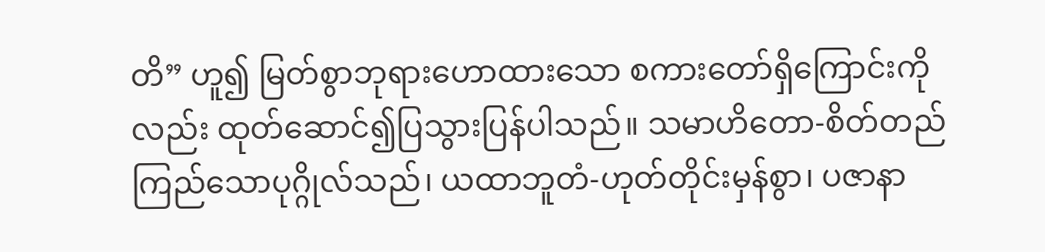တိ” ဟူ၍ မြတ်စွာဘုရားဟောထားသော စကားတော်ရှိကြောင်းကိုလည်း ထုတ်ဆောင်၍ပြသွားပြန်ပါသည်။ သမာဟိတော-စိတ်တည်ကြည်သောပုဂ္ဂိုလ်သည်၊ ယထာဘူတံ-ဟုတ်တိုင်းမှန်စွာ၊ ပဇာနာ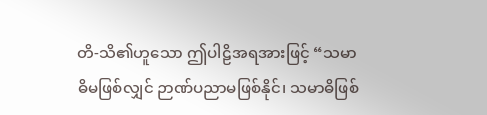တိ-သိ၏ဟူသော ဤပါဠိအရအားဖြင့် “သမာဓိမဖြစ်လျှင် ဉာဏ်ပညာမဖြစ်နိုင်၊ သမာဓိဖြစ်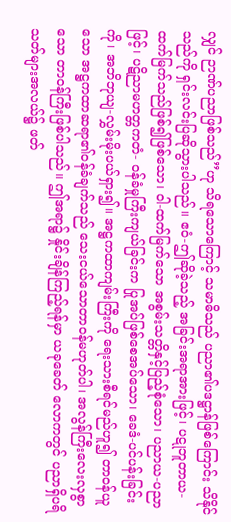လျှင် ဉာဏ်ပညာဖြစ်သည်”ဟု သိရသောကြောင့် သမာဓိသည် ပညာ၏ပဒဋ္ဌာန်ဖြစ်ကြောင်း သိနိုင်သည်ကို ရှင်းလင်းပြဆိုသွားပါသည်။ ဧဝံ-ဤဆိုခဲ့သည့် အခြင်းအရာအားဖြင့်၊ ပဋုဘူတာယ-ထက်မြက်သည်ဖြစ်၍ဖြစ်သော၊ ဝါ-ထက်မြက်သော အစွမ်းသတ္တိနှင့်ပြည့်စုံသော၊ ပညာယ-ပညာဖြင့်၊ ပဋိညာမဟတ္တကတံ- ဝန်ခံမှုကြီးကျယ်ခြင်းက ပြုအပ်ဖြစ်စေအပ်သော၊ ခေဒံ-ပင်ပန်းခြင်းကို၊ အဘိဘုယျ-လွှမ်းမိုးပယ်ရှား၍။ အဋ္ဌကထာကျမ်းကြီးကို ရေးသားစီရင်မည်ဟူ၍ တာဝန်ယူသော အဋ္ဌကထာဆရာ၏ဝန်ခံချက်သည် သေးငယ်သောတာဝန်မဟုတ်ပါ၊ အလွန်ကြီးလေးလှစွာသော တာဝန်ကြီးဖြစ်ပါသည်။ ဤအရာ၌ နှိုင်းချိန်ကြည့်ရန်မှာ ယခုခေတ် လောကတွင် ပညာရှိပရိသတ်များအလယ်၌ ဖတ်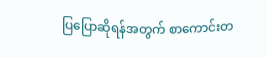ပြပြောဆိုရန်အတွက် စာကောင်းတ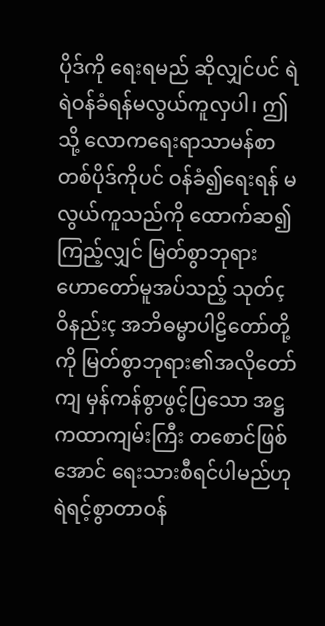ပိုဒ်ကို ရေးရမည် ဆိုလျှင်ပင် ရဲရဲဝန်ခံရန်မလွယ်ကူလှပါ၊ ဤသို့ လောကရေးရာသာမန်စာတစ်ပိုဒ်ကိုပင် ဝန်ခံ၍ရေးရန် မလွယ်ကူသည်ကို ထောက်ဆ၍ကြည့်လျှင် မြတ်စွာဘုရားဟောတော်မူအပ်သည့် သုတ်ç ဝိနည်းç အဘိဓမ္မာပါဠိတော်တို့ကို မြတ်စွာဘုရား၏အလိုတော်ကျ မှန်ကန်စွာဖွင့်ပြသော အဋ္ဌကထာကျမ်းကြီး တစောင်ဖြစ်အောင် ရေးသားစီရင်ပါမည်ဟု ရဲရင့်စွာတာဝန်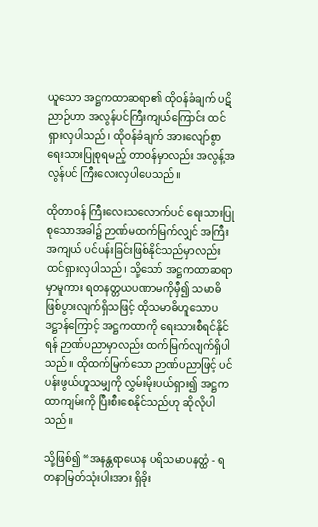ယူသော အဋ္ဌကထာဆရာ၏ ထိုဝန်ခံချက် ပဋိညာဉ်ဟာ အလွန်ပင်ကြီးကျယ်ကြောင်း ထင်ရှားလှပါသည်၊ ထိုဝန်ခံချက် အားလျော်စွာ ရေးသားပြုစုရမည့် တာဝန်မှာလည်း အလွန့်အလွန်ပင် ကြီးလေးလှပါပေသည်။

ထိုတာဝန် ကြီးလေးသလောက်ပင် ရေးသားပြုစုသောအခါ၌ ဉာဏ်မထက်မြက်လျှင် အကြီးအကျယ် ပင်ပန်းခြင်းဖြစ်နိုင်သည်မှာလည်း ထင်ရှားလှပါသည်၊ သို့သော် အဋ္ဌကထာဆရာမှာမူကား ရတနတ္တယပဏာမကိုမှီ၍ သမာဓိဖြစ်ပွားလျက်ရှိသဖြင့် ထိုသမာဓိဟူသောပဒဋ္ဌာန်ကြောင့် အဋ္ဌကထာကို ရေးသားစီရင်နိုင်ရန် ဉာဏ်ပညာမှာလည်း ထက်မြက်လျက်ရှိပါသည်။ ထိုထက်မြက်သော ဉာဏ်ပညာဖြင့် ပင်ပန်းဖွယ်ဟူသမျှကို လွှမ်းမိုးပယ်ရှား၍ အဋ္ဌကထာကျမ်းကို ပြီးစီးစေနိုင်သည်ဟု ဆိုလိုပါသည်။

သို့ဖြစ်၍ “အနန္တရာယေန ပရိသမာပနတ္ထံ - ရတနာမြတ်သုံးပါးအား ရှိခိုး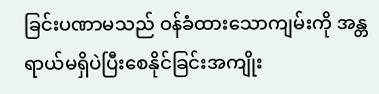ခြင်းပဏာမသည် ဝန်ခံထားသောကျမ်းကို အန္တရာယ်မရှိပဲပြီးစေနိုင်ခြင်းအကျိုး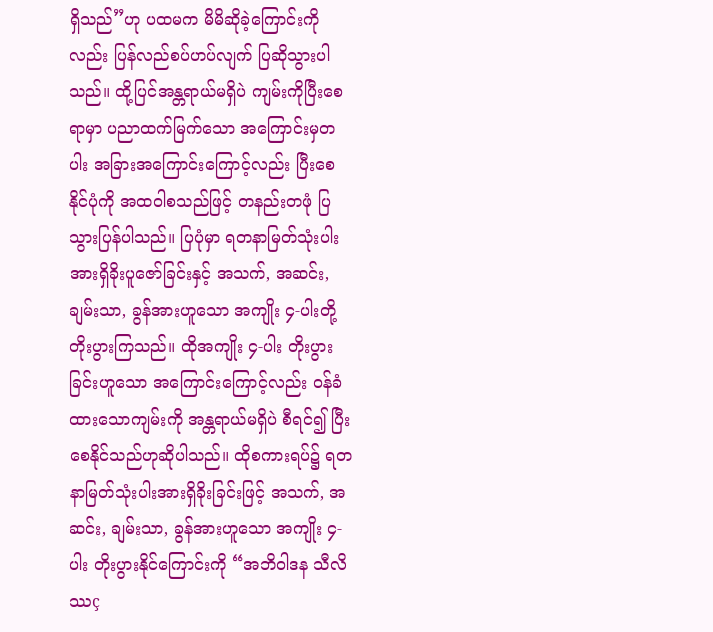ရှိသည်”ဟု ပထမက မိမိဆိုခဲ့ကြောင်းကိုလည်း ပြန်လည်စပ်ဟပ်လျက် ပြဆိုသွားပါသည်။ ထို့ပြင်အန္တရာယ်မရှိပဲ ကျမ်းကိုပြီးစေရာမှာ ပညာထက်မြက်သော အကြောင်းမှတပါး အခြားအကြောင်းကြောင့်လည်း ပြီးစေနိုင်ပုံကို အထဝါစသည်ဖြင့် တနည်းတဖုံ ပြသွားပြန်ပါသည်။ ပြပုံမှာ ရတနာမြတ်သုံးပါးအားရှိခိုးပူဇော်ခြင်းနှင့် အသက်, အဆင်း, ချမ်းသာ, ခွန်အားဟူသော အကျိုး ၄-ပါးတို့ တိုးပွားကြသည်။ ထိုအကျိုး ၄-ပါး တိုးပွားခြင်းဟူသော အကြောင်းကြောင့်လည်း ဝန်ခံထားသောကျမ်းကို အန္တရာယ်မရှိပဲ စီရင်၍ ပြီးစေနိုင်သည်ဟုဆိုပါသည်။ ထိုစကားရပ်၌ ရတနာမြတ်သုံးပါးအားရှိခိုးခြင်းဖြင့် အသက်, အဆင်း, ချမ်းသာ, ခွန်အားဟူသော အကျိုး ၄-ပါး တိုးပွားနိုင်ကြောင်းကို “အဘိဝါဒန သီလိဿç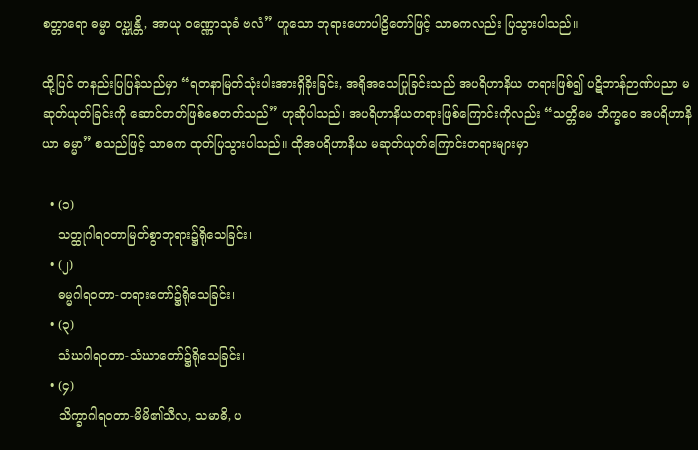စတ္တာရော ဓမ္မာ ဝဎ္ဍုန္တိ, အာယု ဝဏ္ဏောသုခံ ဗလံ” ဟူသော ဘုရားဟောပါဠိတော်ဖြင့် သာဓကလည်း ပြသွားပါသည်။

ထို့ပြင် တနည်းပြပြန်သည်မှာ “ရတနာမြတ်သုံးပါးအားရှိခိုးခြင်း, အရိုအသေပြုခြင်းသည် အပရိဟာနိယ တရားဖြစ်၍ ပဋိဘာန်ဉာဏ်ပညာ မဆုတ်ယုတ်ခြင်းကို ဆောင်တတ်ဖြစ်စေတတ်သည်” ဟုဆိုပါသည်၊ အပရိဟာနိယတရားဖြစ်ကြောင်းကိုလည်း “သတ္တိမေ ဘိက္ခဝေ အပရိဟာနိယာ ဓမ္မာ” စသည်ဖြင့် သာဓက ထုတ်ပြသွားပါသည်။ ထိုအပရိဟာနိယ မဆုတ်ယုတ်ကြောင်းတရားများမှာ

  • (၁)
    သတ္ထုဂါရဝတာမြတ်စွာဘုရား၌ရိုသေခြင်း၊
  • (၂)
    ဓမ္မဂါရဝတာ-တရားတော်၌ရိုသေခြင်း၊
  • (၃)
    သံဃဂါရဝတာ-သံဃာတော်၌ရိုသေခြင်း၊
  • (၄)
    သိက္ခာဂါရဝတာ-မိမိ၏သီလ, သမာဓိ, ပ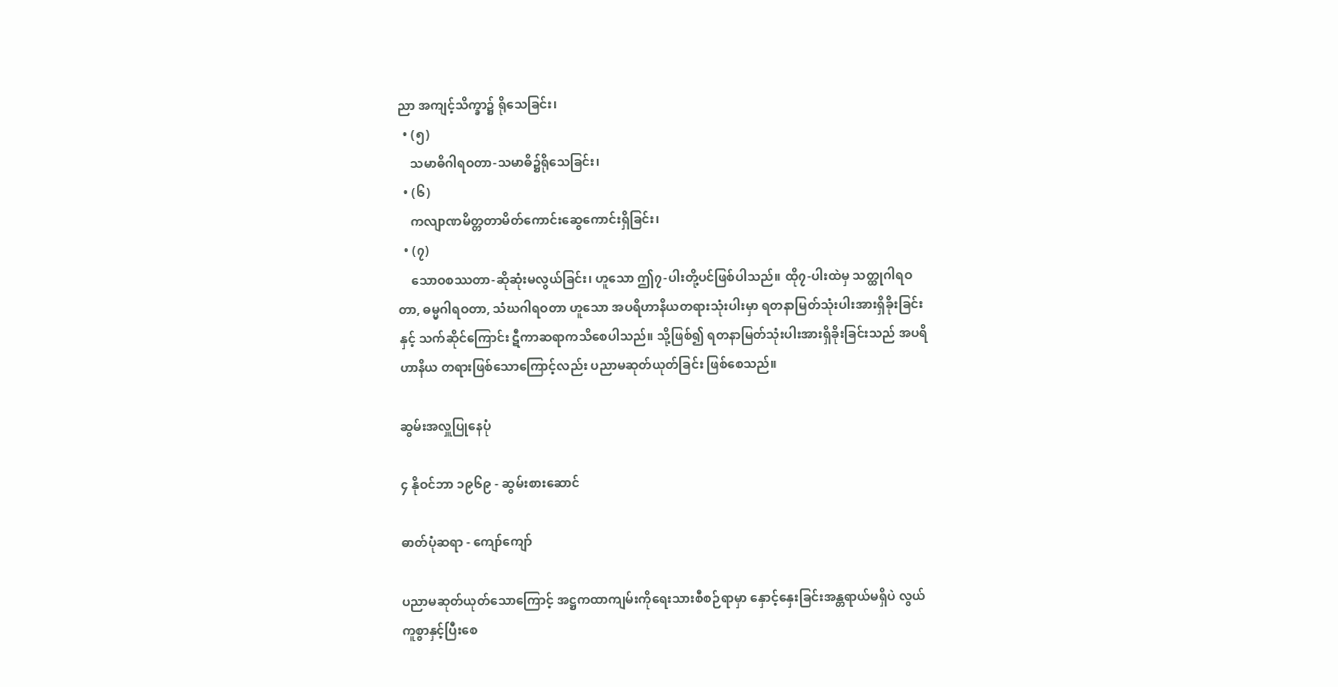ညာ အကျင့်သိက္ခာ၌ ရိုသေခြင်း၊
  • (၅)
    သမာဓိဂါရဝတာ-သမာဓိ၌ရိုသေခြင်း၊
  • (၆)
    ကလျာဏမိတ္တတာမိတ်ကောင်းဆွေကောင်းရှိခြင်း၊
  • (၇)
    သောဝစဿတာ-ဆိုဆုံးမလွယ်ခြင်း၊ ဟူသော ဤ၇-ပါးတို့ပင်ဖြစ်ပါသည်။ ထို၇-ပါးထဲမှ သတ္ထုဂါရဝတာ, ဓမ္မဂါရဝတာ, သံဃဂါရဝတာ ဟူသော အပရိဟာနိယတရားသုံးပါးမှာ ရတနာမြတ်သုံးပါးအားရှိခိုးခြင်းနှင့် သက်ဆိုင်ကြောင်း ဋီကာဆရာကသိစေပါသည်။ သို့ဖြစ်၍ ရတနာမြတ်သုံးပါးအားရှိခိုးခြင်းသည် အပရိဟာနိယ တရားဖြစ်သောကြောင့်လည်း ပညာမဆုတ်ယုတ်ခြင်း ဖြစ်စေသည်။

ဆွမ်းအလှူပြုနေပုံ

၄ နိုဝင်ဘာ ၁၉၆၉ - ဆွမ်းစားဆောင်

ဓာတ်ပုံဆရာ - ကျော်ကျော်

ပညာမဆုတ်ယုတ်သောကြောင့် အဋ္ဌကထာကျမ်းကိုရေးသားစီစဉ်ရာမှာ နှောင့်နှေးခြင်းအန္တရာယ်မရှိပဲ လွယ်ကူစွာနှင့်ပြီးစေ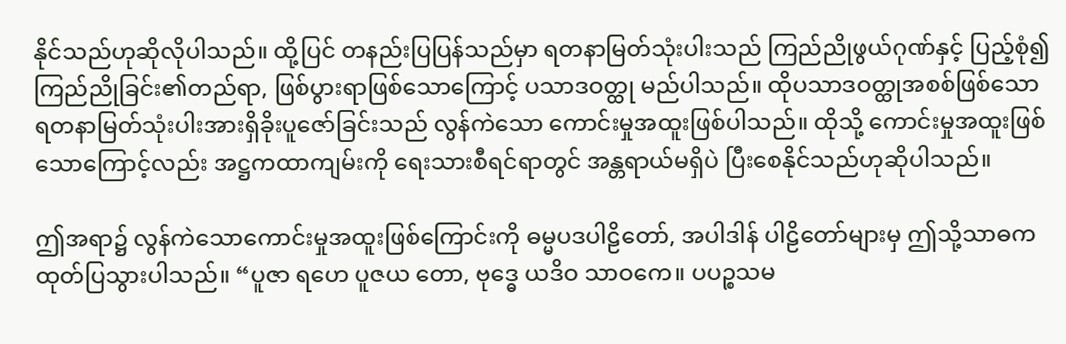နိုင်သည်ဟုဆိုလိုပါသည်။ ထို့ပြင် တနည်းပြပြန်သည်မှာ ရတနာမြတ်သုံးပါးသည် ကြည်ညိုဖွယ်ဂုဏ်နှင့် ပြည့်စုံ၍ ကြည်ညိုခြင်း၏တည်ရာ, ဖြစ်ပွားရာဖြစ်သောကြောင့် ပသာဒဝတ္ထု မည်ပါသည်။ ထိုပသာဒဝတ္ထုအစစ်ဖြစ်သော ရတနာမြတ်သုံးပါးအားရှိခိုးပူဇော်ခြင်းသည် လွန်ကဲသော ကောင်းမှုအထူးဖြစ်ပါသည်။ ထိုသို့ ကောင်းမှုအထူးဖြစ်သောကြောင့်လည်း အဋ္ဌကထာကျမ်းကို ရေးသားစီရင်ရာတွင် အန္တရာယ်မရှိပဲ ပြီးစေနိုင်သည်ဟုဆိုပါသည်။

ဤအရာ၌ လွန်ကဲသောကောင်းမှုအထူးဖြစ်ကြောင်းကို ဓမ္မပဒပါဠိတော်, အပါဒါန် ပါဠိတော်များမှ ဤသို့သာဓကထုတ်ပြသွားပါသည်။ “ပူဇာ ရဟေ ပူဇယ တော, ဗုဒ္ဓေ ယဒိဝ သာဝကေ။ ပပဉ္စသမ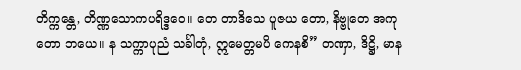တိက္ကန္တေ, တိဏ္ဏသောကပရိဒ္ဒဝေ။ တေ တာဒိသေ ပူဇယ တော, နိဗ္ဗုတေ အကုတော ဘယေ။ န သက္ကာပုညံ သင်္ခါတုံ, ဣမေတ္တမပိ ကေနစိ” တဏှာ, ဒိဋ္ဌိ, မာန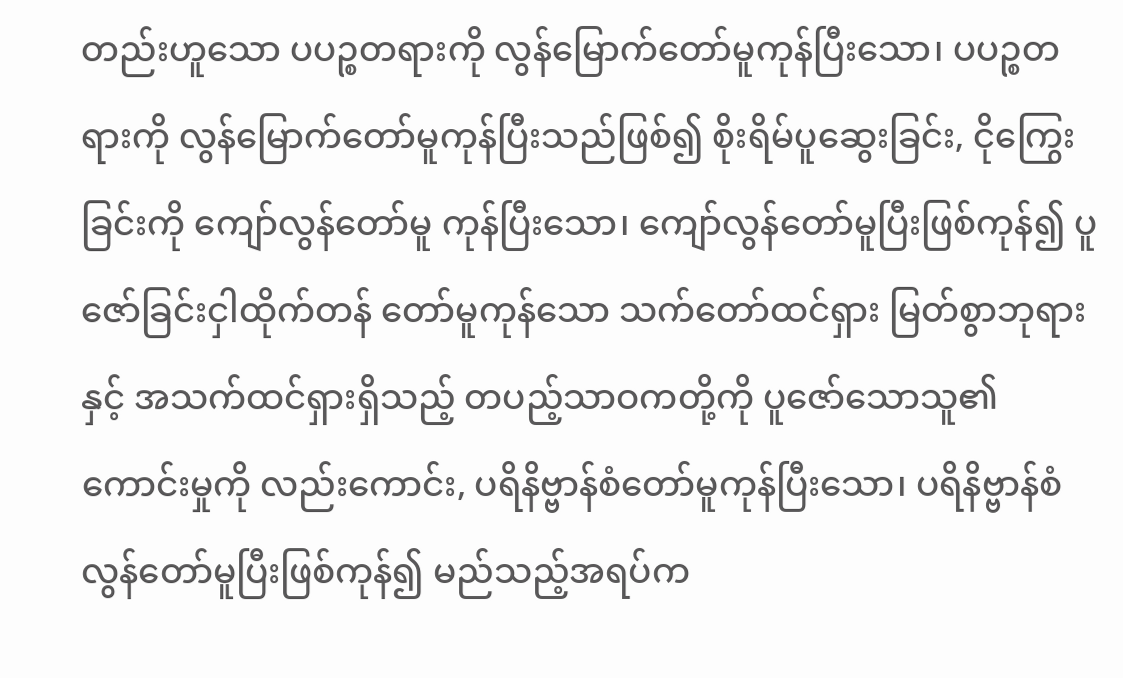တည်းဟူသော ပပဉ္စတရားကို လွန်မြောက်တော်မူကုန်ပြီးသော၊ ပပဉ္စတရားကို လွန်မြောက်တော်မူကုန်ပြီးသည်ဖြစ်၍ စိုးရိမ်ပူဆွေးခြင်း, ငိုကြွေးခြင်းကို ကျော်လွန်တော်မူ ကုန်ပြီးသော၊ ကျော်လွန်တော်မူပြီးဖြစ်ကုန်၍ ပူဇော်ခြင်းငှါထိုက်တန် တော်မူကုန်သော သက်တော်ထင်ရှား မြတ်စွာဘုရားနှင့် အသက်ထင်ရှားရှိသည့် တပည့်သာဝကတို့ကို ပူဇော်သောသူ၏ကောင်းမှုကို လည်းကောင်း, ပရိနိဗ္ဗာန်စံတော်မူကုန်ပြီးသော၊ ပရိနိဗ္ဗာန်စံလွန်တော်မူပြီးဖြစ်ကုန်၍ မည်သည့်အရပ်က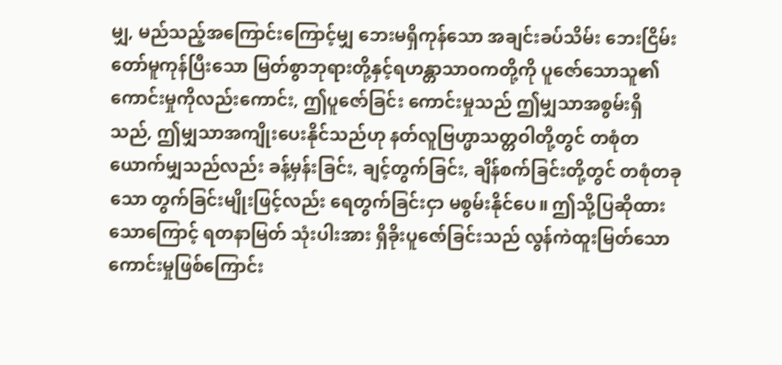မျှ, မည်သည့်အကြောင်းကြောင့်မျှ ဘေးမရှိကုန်သော အချင်းခပ်သိမ်း ဘေးငြိမ်းတော်မူကုန်ပြီးသော မြတ်စွာဘုရားတို့နှင့်ရဟန္တာသာဝကတို့ကို ပူဇော်သောသူ၏ ကောင်းမှုကိုလည်းကောင်း, ဤပူဇော်ခြင်း ကောင်းမှုသည် ဤမျှသာအစွမ်းရှိသည်, ဤမျှသာအကျိုးပေးနိုင်သည်ဟု နတ်လူဗြဟ္မာသတ္တဝါတို့တွင် တစုံတယောက်မျှသည်လည်း ခန့်မှန်းခြင်း, ချင့်တွက်ခြင်း, ချိန်စက်ခြင်းတို့တွင် တစုံတခုသော တွက်ခြင်းမျိုးဖြင့်လည်း ရေတွက်ခြင်းငှာ မစွမ်းနိုင်ပေ။ ဤသို့ပြဆိုထားသောကြောင့် ရတနာမြတ် သုံးပါးအား ရှိခိုးပူဇော်ခြင်းသည် လွန်ကဲထူးမြတ်သောကောင်းမှုဖြစ်ကြောင်း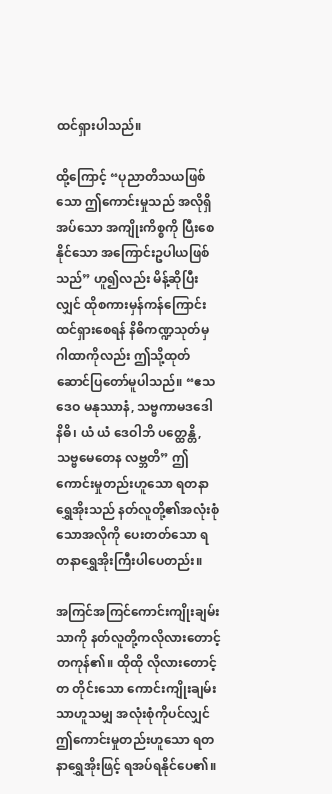ထင်ရှားပါသည်။

ထို့ကြောင့် “ပုညာတိသယဖြစ်သော ဤကောင်းမှုသည် အလိုရှိအပ်သော အကျိုးကိစ္စကို ပြီးစေနိုင်သော အကြောင်းဥပါယဖြစ်သည်” ဟူ၍လည်း မိန့်ဆိုပြီးလျှင် ထိုစကားမှန်ကန်ကြောင်း ထင်ရှားစေရန် နိဓိကဏ္ဍသုတ်မှဂါထာကိုလည်း ဤသို့ထုတ်ဆောင်ပြတော်မူပါသည်။ “ဧသ ဒေဝ မနုဿာနံ, သဗ္ဗကာမဒဒေါ နိဓိ၊ ယံ ယံ ဒေဝါဘိ ပတ္ထေန္တိ, သဗ္ဗမေတေန လဗ္ဘတိ” ဤကောင်းမှုတည်းဟူသော ရတနာရွှေအိုးသည် နတ်လူတို့၏အလုံးစုံသောအလိုကို ပေးတတ်သော ရတနာရွှေအိုးကြီးပါပေတည်း။

အကြင်အကြင်ကောင်းကျိုးချမ်းသာကို နတ်လူတို့ကလိုလားတောင့်တကုန်၏။ ထိုထို လိုလားတောင့်တ တိုင်းသော ကောင်းကျိုးချမ်းသာဟူသမျှ အလုံးစုံကိုပင်လျှင် ဤကောင်းမှုတည်းဟူသော ရတနာရွှေအိုးဖြင့် ရအပ်ရနိုင်ပေ၏။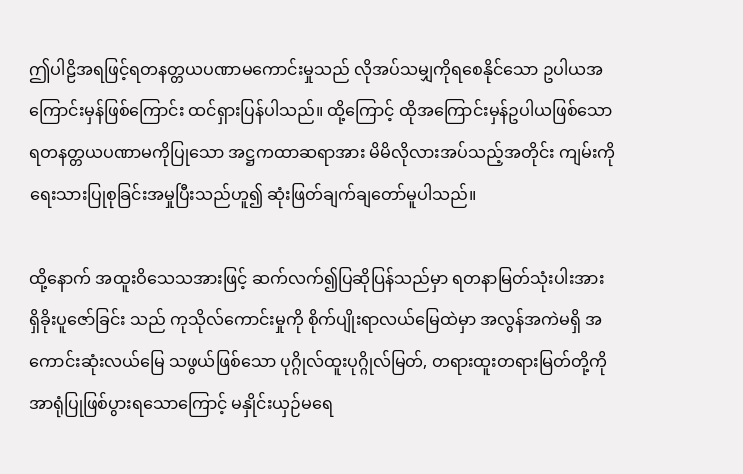ဤပါဠိအရဖြင့်ရတနတ္တယပဏာမကောင်းမှုသည် လိုအပ်သမျှကိုရစေနိုင်သော ဥပါယအကြောင်းမှန်ဖြစ်ကြောင်း ထင်ရှားပြန်ပါသည်။ ထို့ကြောင့် ထိုအကြောင်းမှန်ဥပါယဖြစ်သော ရတနတ္တယပဏာမကိုပြုသော အဋ္ဌကထာဆရာအား မိမိလိုလားအပ်သည့်အတိုင်း ကျမ်းကို ရေးသားပြုစုခြင်းအမှုပြီးသည်ဟူ၍ ဆုံးဖြတ်ချက်ချတော်မူပါသည်။

ထို့နောက် အထူးဝိသေသအားဖြင့် ဆက်လက်၍ပြဆိုပြန်သည်မှာ ရတနာမြတ်သုံးပါးအား ရှိခိုးပူဇော်ခြင်း သည် ကုသိုလ်ကောင်းမှုကို စိုက်ပျိုးရာလယ်မြေထဲမှာ အလွန်အကဲမရှိ အကောင်းဆုံးလယ်မြေ သဖွယ်ဖြစ်သော ပုဂ္ဂိုလ်ထူးပုဂ္ဂိုလ်မြတ်, တရားထူးတရားမြတ်တို့ကို အာရုံပြုဖြစ်ပွားရသောကြောင့် မနှိုင်းယှဉ်မရေ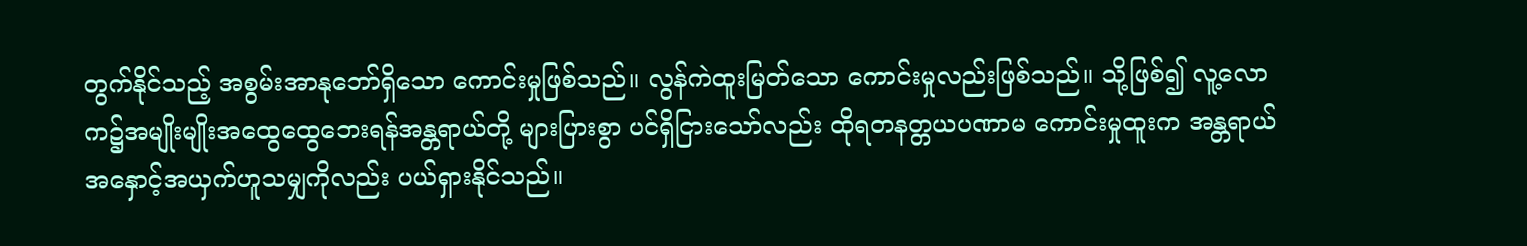တွက်နိုင်သည့် အစွမ်းအာနုဘော်ရှိသော ကောင်းမှုဖြစ်သည်။ လွန်ကဲထူးမြတ်သော ကောင်းမှုလည်းဖြစ်သည်။ သို့ဖြစ်၍ လူ့လောက၌အမျိုးမျိုးအထွေထွေဘေးရန်အန္တရာယ်တို့ များပြားစွာ ပင်ရှိငြားသော်လည်း ထိုရတနတ္တယပဏာမ ကောင်းမှုထူးက အန္တရာယ်အနှောင့်အယှက်ဟူသမျှကိုလည်း ပယ်ရှားနိုင်သည်။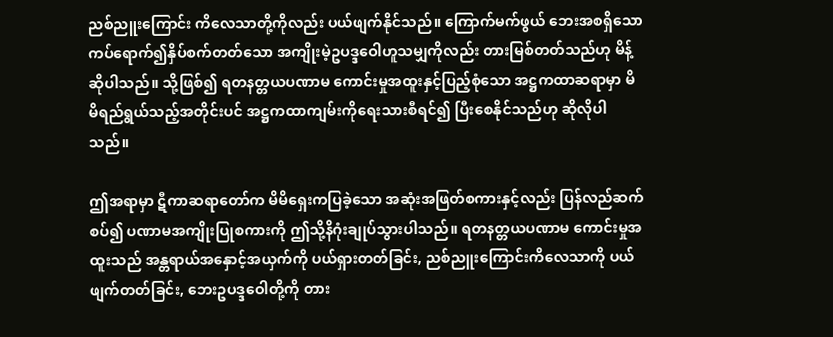ညစ်ညူးကြောင်း ကိလေသာတို့ကိုလည်း ပယ်ဖျက်နိုင်သည်။ ကြောက်မက်ဖွယ် ဘေးအစရှိသော ကပ်ရောက်၍နှိပ်စက်တတ်သော အကျိုးမဲ့ဥပဒ္ဒဝေါဟူသမျှကိုလည်း တားမြစ်တတ်သည်ဟု မိန့်ဆိုပါသည်။ သို့ဖြစ်၍ ရတနတ္တယပဏာမ ကောင်းမှုအထူးနှင့်ပြည့်စုံသော အဋ္ဌကထာဆရာမှာ မိမိရည်ရွယ်သည့်အတိုင်းပင် အဋ္ဌကထာကျမ်းကိုရေးသားစီရင်၍ ပြီးစေနိုင်သည်ဟု ဆိုလိုပါသည်။

ဤအရာမှာ ဋီကာဆရာတော်က မိမိရှေးကပြခဲ့သော အဆုံးအဖြတ်စကားနှင့်လည်း ပြန်လည်ဆက်စပ်၍ ပဏာမအကျိုးပြုစကားကို ဤသို့နိဂုံးချုပ်သွားပါသည်။ ရတနတ္တယပဏာမ ကောင်းမှုအထူးသည် အန္တရာယ်အနှောင့်အယှက်ကို ပယ်ရှားတတ်ခြင်း, ညစ်ညူးကြောင်းကိလေသာကို ပယ်ဖျက်တတ်ခြင်း, ဘေးဥပဒ္ဒဝေါတို့ကို တား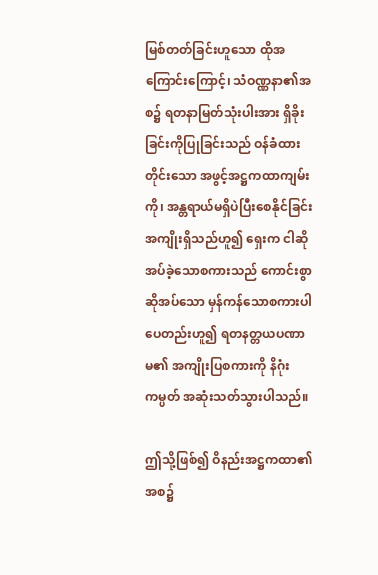မြစ်တတ်ခြင်းဟူသော ထိုအကြောင်းကြောင့်၊ သံဝဏ္ဏနာ၏အစ၌ ရတနာမြတ်သုံးပါးအား ရှိခိုးခြင်းကိုပြုခြင်းသည် ဝန်ခံထားတိုင်းသော အဖွင့်အဋ္ဌကထာကျမ်းကို၊ အန္တရာယ်မရှိပဲပြီးစေနိုင်ခြင်း အကျိုးရှိသည်ဟူ၍ ရှေးက ငါဆိုအပ်ခဲ့သောစကားသည် ကောင်းစွာ ဆိုအပ်သော မှန်ကန်သောစကားပါပေတည်းဟူ၍ ရတနတ္တယပဏာမ၏ အကျိုးပြစကားကို နိဂုံးကမ္ပတ် အဆုံးသတ်သွားပါသည်။

ဤသို့ဖြစ်၍ ဝိနည်းအဋ္ဌကထာ၏အစ၌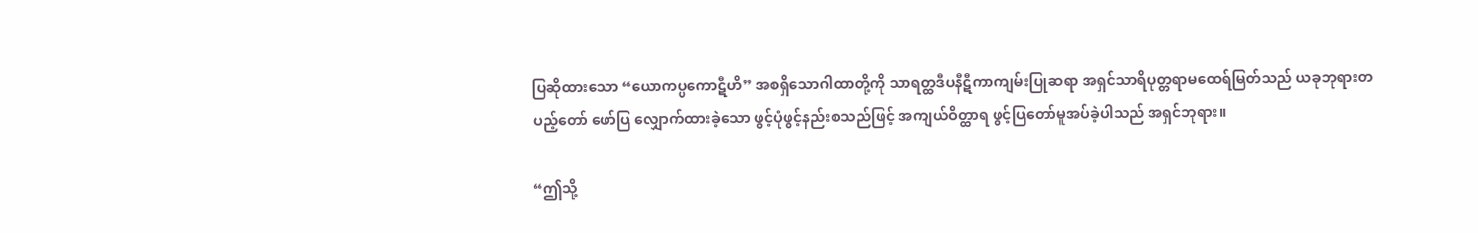ပြဆိုထားသော “ယောကပ္ပကောဋီဟိ” အစရှိသောဂါထာတို့ကို သာရတ္ထဒီပနီဋီကာကျမ်းပြုဆရာ အရှင်သာရိပုတ္တရာမထေရ်မြတ်သည် ယခုဘုရားတပည့်တော် ဖော်ပြ လျှောက်ထားခဲ့သော ဖွင့်ပုံဖွင့်နည်းစသည်ဖြင့် အကျယ်ဝိတ္ထာရ ဖွင့်ပြတော်မူအပ်ခဲ့ပါသည် အရှင်ဘုရား။

“ဤသို့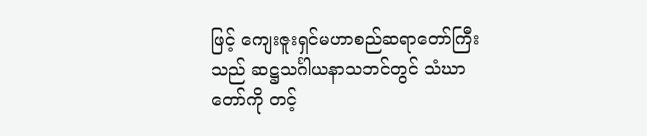ဖြင့် ကျေးဇူးရှင်မဟာစည်ဆရာတော်ကြီးသည် ဆဋ္ဌသင်္ဂါယနာသဘင်တွင် သံဃာတော်ကို တင့်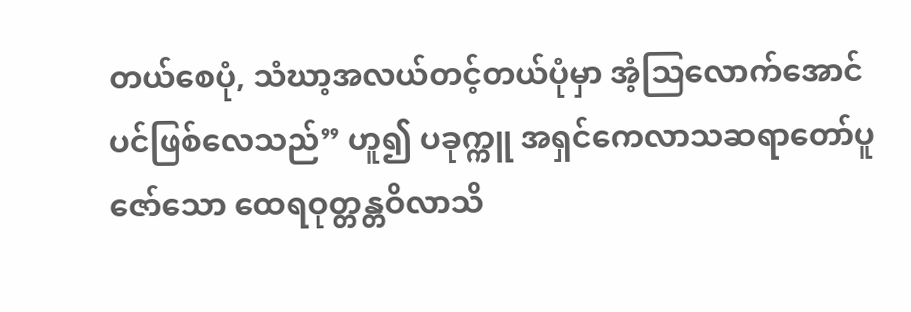တယ်စေပုံ, သံဃာ့အလယ်တင့်တယ်ပုံမှာ အံ့သြလောက်အောင်ပင်ဖြစ်လေသည်” ဟူ၍ ပခုက္ကူ အရှင်ကေလာသဆရာတော်ပူဇော်သော ထေရဝုတ္တန္တဝိလာသိ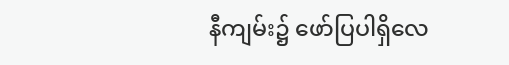နီကျမ်း၌ ဖော်ပြပါရှိလေ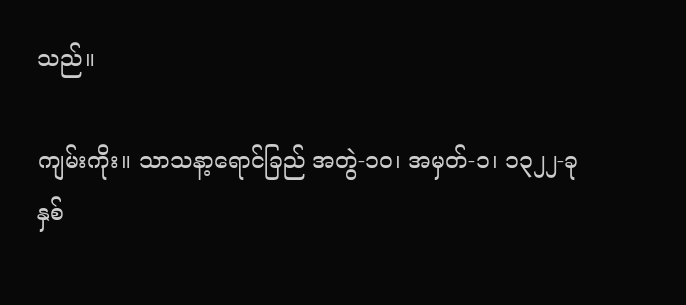သည်။

ကျမ်းကိုး။ သာသနာ့ရောင်ခြည် အတွဲ-၁၀၊ အမှတ်-၁၊ ၁၃၂၂-ခုနှစ်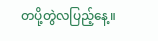တပို့တွဲလပြည့်နေ့။